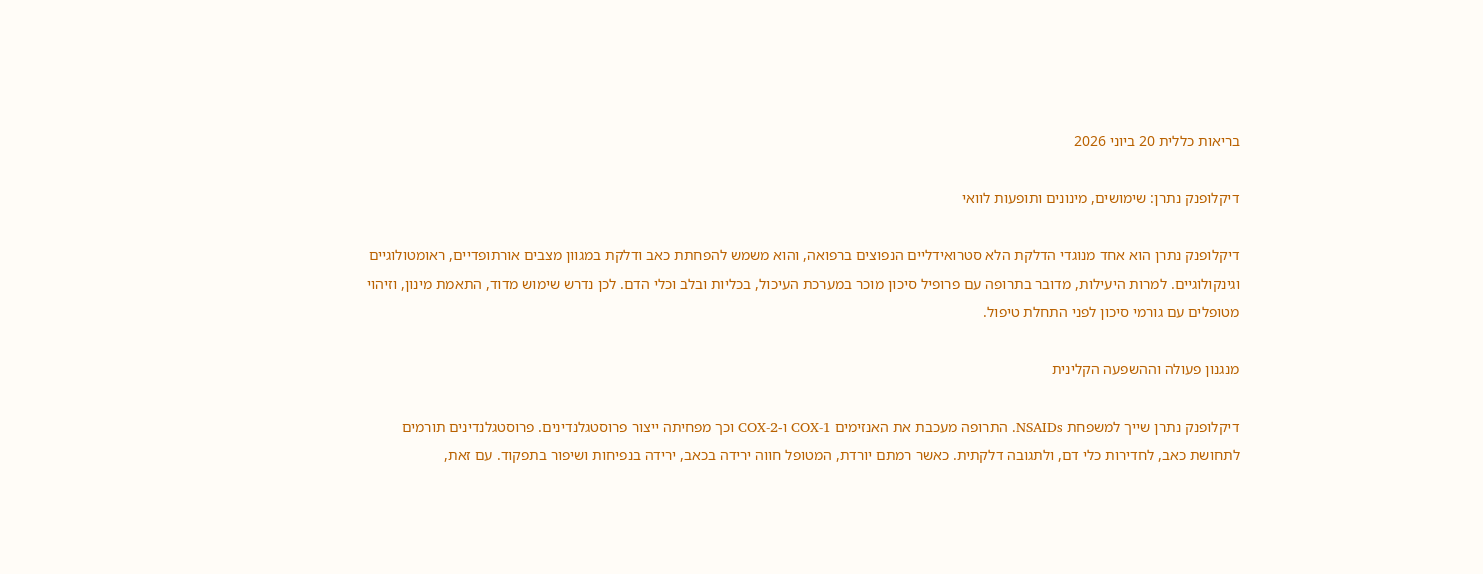בריאות כללית 20 ביוני 2026

דיקלופנק נתרן: שימושים, מינונים ותופעות לוואי

דיקלופנק נתרן הוא אחד מנוגדי הדלקת הלא סטרואידליים הנפוצים ברפואה, והוא משמש להפחתת כאב ודלקת במגוון מצבים אורתופדיים, ראומטולוגיים וגינקולוגיים. למרות היעילות, מדובר בתרופה עם פרופיל סיכון מוכר במערכת העיכול, בכליות ובלב וכלי הדם. לכן נדרש שימוש מדוד, התאמת מינון, וזיהוי מטופלים עם גורמי סיכון לפני התחלת טיפול.

מנגנון פעולה וההשפעה הקלינית

דיקלופנק נתרן שייך למשפחת NSAIDs. התרופה מעכבת את האנזימים COX-1 ו-COX-2 וכך מפחיתה ייצור פרוסטגלנדינים. פרוסטגלנדינים תורמים לתחושת כאב, לחדירות כלי דם, ולתגובה דלקתית. כאשר רמתם יורדת, המטופל חווה ירידה בכאב, ירידה בנפיחות ושיפור בתפקוד. עם זאת,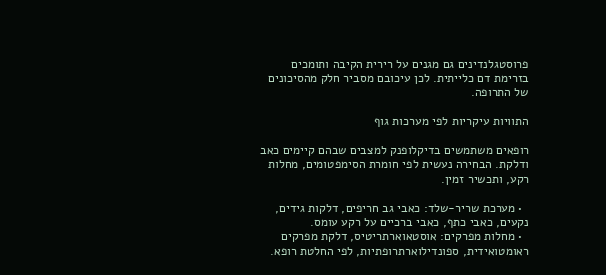פרוסטגלנדינים גם מגנים על רירית הקיבה ותומכים בזרימת דם כלייתית. לכן עיכובם מסביר חלק מהסיכונים של התרופה.

התוויות עיקריות לפי מערכות גוף

רופאים משתמשים בדיקלופנק למצבים שבהם קיימים כאב ודלקת. הבחירה נעשית לפי חומרת הסימפטומים, מחלות רקע, ותכשיר זמין.

  • מערכת שריר-שלד: כאבי גב חריפים, דלקות גידים, נקעים, כאבי כתף, כאבי ברכיים על רקע עומס.
  • מחלות מפרקים: אוסטאוארתריטיס, דלקת מפרקים ראומטואידית, ספונדילוארתרופתיות, לפי החלטת רופא.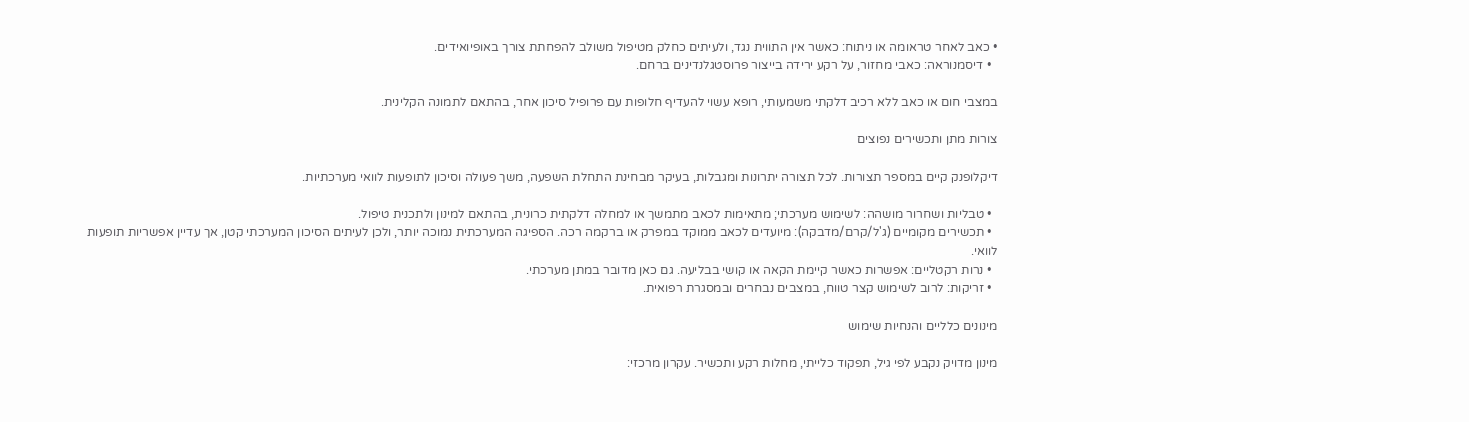• כאב לאחר טראומה או ניתוח: כאשר אין התווית נגד, ולעיתים כחלק מטיפול משולב להפחתת צורך באופיואידים.
  • דיסמנוראה: כאבי מחזור, על רקע ירידה בייצור פרוסטגלנדינים ברחם.

במצבי חום או כאב ללא רכיב דלקתי משמעותי, רופא עשוי להעדיף חלופות עם פרופיל סיכון אחר, בהתאם לתמונה הקלינית.

צורות מתן ותכשירים נפוצים

דיקלופנק קיים במספר תצורות. לכל תצורה יתרונות ומגבלות, בעיקר מבחינת התחלת השפעה, משך פעולה וסיכון לתופעות לוואי מערכתיות.

  • טבליות ושחרור מושהה: לשימוש מערכתי; מתאימות לכאב מתמשך או למחלה דלקתית כרונית, בהתאם למינון ולתכנית טיפול.
  • תכשירים מקומיים (ג'ל/קרם/מדבקה): מיועדים לכאב ממוקד במפרק או ברקמה רכה. הספיגה המערכתית נמוכה יותר, ולכן לעיתים הסיכון המערכתי קטן, אך עדיין אפשריות תופעות לוואי.
  • נרות רקטליים: אפשרות כאשר קיימת הקאה או קושי בבליעה. גם כאן מדובר במתן מערכתי.
  • זריקות: לרוב לשימוש קצר טווח, במצבים נבחרים ובמסגרת רפואית.

מינונים כלליים והנחיות שימוש

מינון מדויק נקבע לפי גיל, תפקוד כלייתי, מחלות רקע ותכשיר. עקרון מרכזי: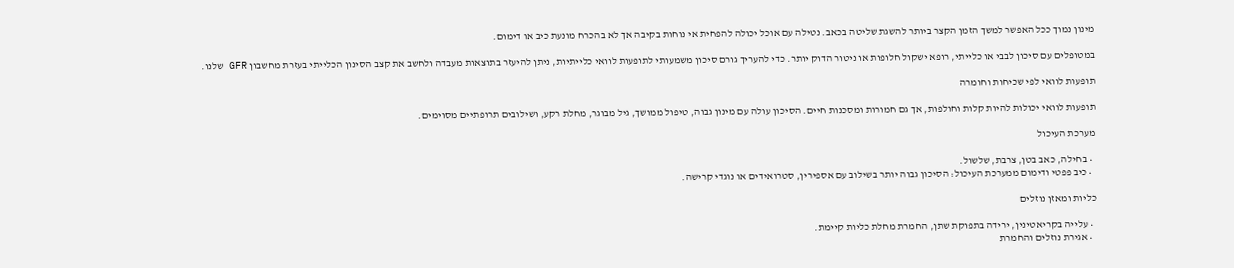מינון נמוך ככל האפשר למשך הזמן הקצר ביותר להשגת שליטה בכאב. נטילה עם אוכל יכולה להפחית אי נוחות בקיבה אך לא בהכרח מונעת כיב או דימום.

במטופלים עם סיכון לבבי או כלייתי, רופא ישקול חלופות או ניטור הדוק יותר. כדי להעריך גורם סיכון משמעותי לתופעות לוואי כלייתיות, ניתן להיעזר בתוצאות מעבדה ולחשב את קצב הסינון הכלייתי בעזרת מחשבון GFR שלנו.

תופעות לוואי לפי שכיחות וחומרה

תופעות לוואי יכולות להיות קלות וחולפות, אך גם חמורות ומסכנות חיים. הסיכון עולה עם מינון גבוה, טיפול ממושך, גיל מבוגר, מחלת רקע, ושילובים תרופתיים מסוימים.

מערכת העיכול

  • בחילה, כאב בטן, צרבת, שלשול.
  • כיב פפטי ודימום ממערכת העיכול: הסיכון גבוה יותר בשילוב עם אספירין, סטרואידים או נוגדי קרישה.

כליות ומאזן נוזלים

  • עלייה בקריאטינין, ירידה בתפוקת שתן, החמרת מחלת כליות קיימת.
  • אגירת נוזלים והחמרת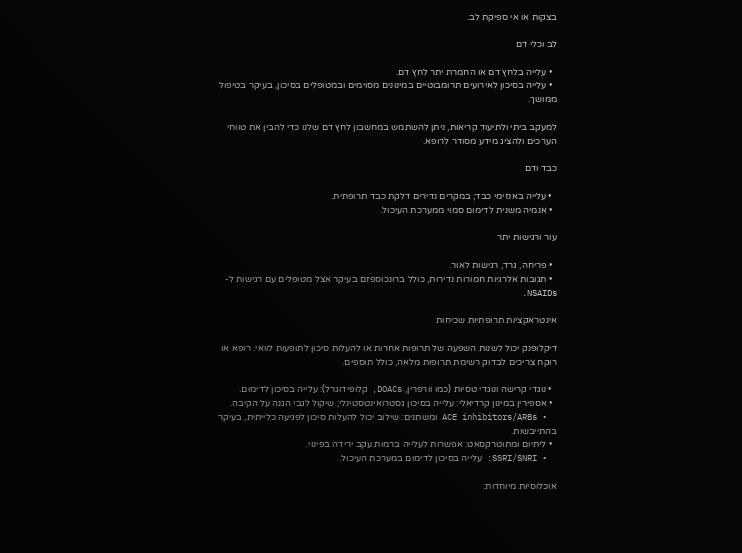בצקות או אי ספיקת לב.

לב וכלי דם

  • עלייה בלחץ דם או החמרת יתר לחץ דם.
  • עלייה בסיכון לאירועים תרומבוטיים במינונים מסוימים ובמטופלים בסיכון, בעיקר בטיפול ממושך.

למעקב ביתי ולתיעוד קריאות, ניתן להשתמש במחשבון לחץ דם שלנו כדי להבין את טווחי הערכים ולהציג מידע מסודר לרופא.

כבד ודם

  • עלייה באנזימי כבד; במקרים נדירים דלקת כבד תרופתית.
  • אנמיה משנית לדימום סמוי ממערכת העיכול.

עור ורגישות יתר

  • פריחה, גרד, רגישות לאור.
  • תגובות אלרגיות חמורות נדירות, כולל ברונכוספזם בעיקר אצל מטופלים עם רגישות ל-NSAIDs.

אינטראקציות תרופתיות שכיחות

דיקלופנק יכול לשנות השפעה של תרופות אחרות או להעלות סיכון לתופעות לוואי. רופא או רוקח צריכים לבדוק רשימת תרופות מלאה, כולל תוספים.

  • נוגדי קרישה ונוגדי טסיות (כמו וורפרין, DOACs, קלופידוגרל): עלייה בסיכון לדימום.
  • אספירין במינון קרדיאלי: עלייה בסיכון גסטרואינטסטינלי; שיקול לגבי הגנה על הקיבה.
  • ACE inhibitors/ARBs ומשתנים: שילוב יכול להעלות סיכון לפגיעה כלייתית, בעיקר בהתייבשות.
  • ליתיום ומתוטרקסאט: אפשרות לעלייה ברמות עקב ירידה בפינוי.
  • SSRI/SNRI: עלייה בסיכון לדימום במערכת העיכול.

אוכלוסיות מיוחדות: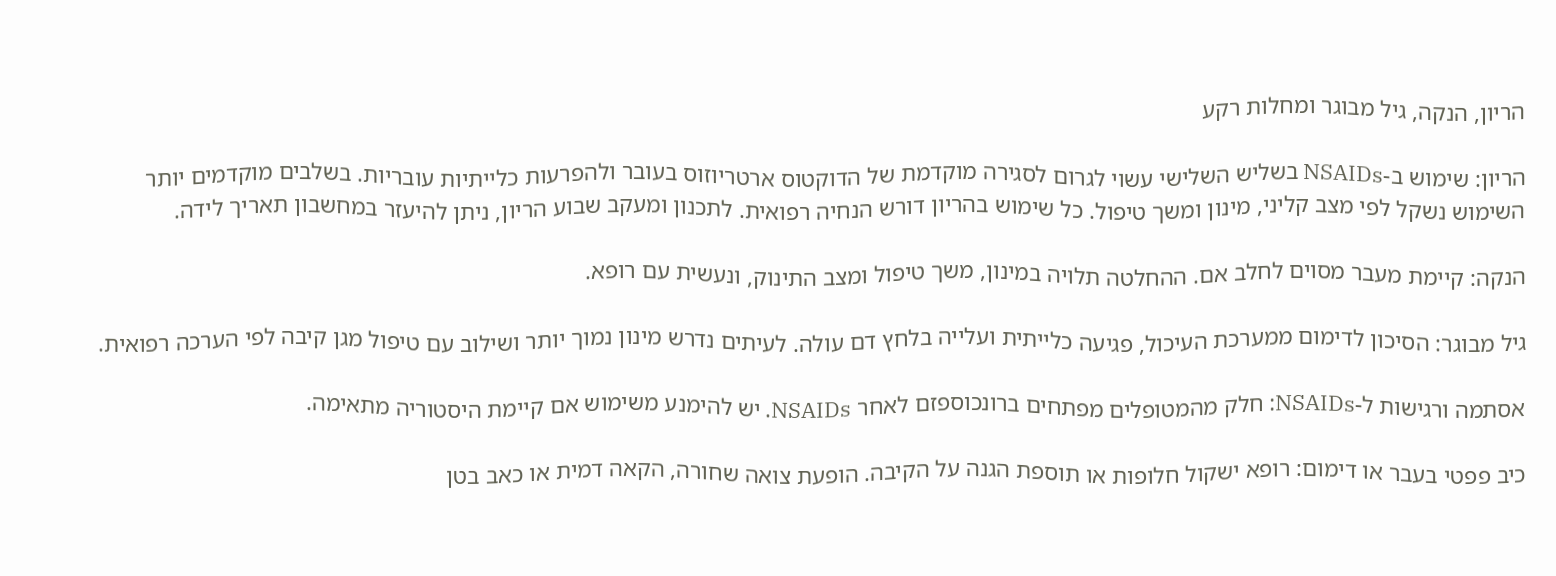הריון, הנקה, גיל מבוגר ומחלות רקע

הריון: שימוש ב-NSAIDs בשליש השלישי עשוי לגרום לסגירה מוקדמת של הדוקטוס ארטריוזוס בעובר ולהפרעות כלייתיות עובריות. בשלבים מוקדמים יותר השימוש נשקל לפי מצב קליני, מינון ומשך טיפול. כל שימוש בהריון דורש הנחיה רפואית. לתכנון ומעקב שבוע הריון, ניתן להיעזר במחשבון תאריך לידה.

הנקה: קיימת מעבר מסוים לחלב אם. ההחלטה תלויה במינון, משך טיפול ומצב התינוק, ונעשית עם רופא.

גיל מבוגר: הסיכון לדימום ממערכת העיכול, פגיעה כלייתית ועלייה בלחץ דם עולה. לעיתים נדרש מינון נמוך יותר ושילוב עם טיפול מגן קיבה לפי הערכה רפואית.

אסתמה ורגישות ל-NSAIDs: חלק מהמטופלים מפתחים ברונכוספזם לאחר NSAIDs. יש להימנע משימוש אם קיימת היסטוריה מתאימה.

כיב פפטי בעבר או דימום: רופא ישקול חלופות או תוספת הגנה על הקיבה. הופעת צואה שחורה, הקאה דמית או כאב בטן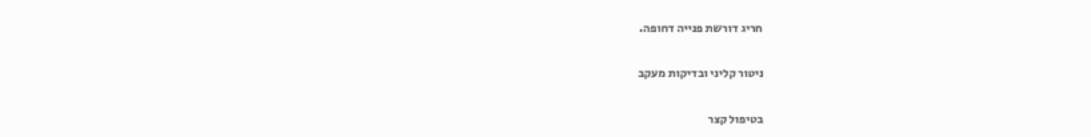חריג דורשת פנייה דחופה.

ניטור קליני ובדיקות מעקב

בטיפול קצר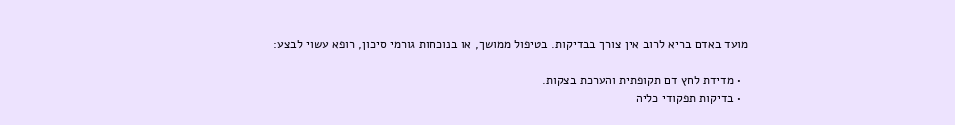מועד באדם בריא לרוב אין צורך בבדיקות. בטיפול ממושך, או בנוכחות גורמי סיכון, רופא עשוי לבצע:

  • מדידת לחץ דם תקופתית והערכת בצקות.
  • בדיקות תפקודי כליה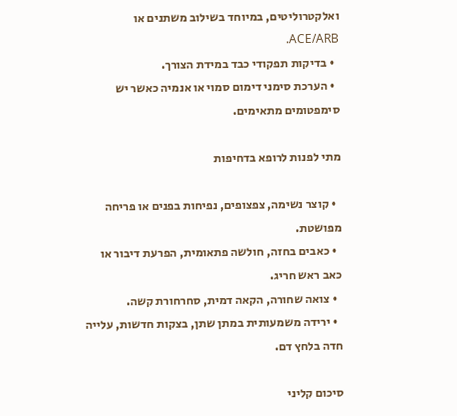ואלקטרוליטים, במיוחד בשילוב משתנים או ACE/ARB.
  • בדיקות תפקודי כבד במידת הצורך.
  • הערכת סימני דימום סמוי או אנמיה כאשר יש סימפטומים מתאימים.

מתי לפנות לרופא בדחיפות

  • קוצר נשימה, צפצופים, נפיחות בפנים או פריחה מפושטת.
  • כאבים בחזה, חולשה פתאומית, הפרעת דיבור או כאב ראש חריג.
  • צואה שחורה, הקאה דמית, סחרחורת קשה.
  • ירידה משמעותית במתן שתן, בצקות חדשות, עלייה חדה בלחץ דם.

סיכום קליני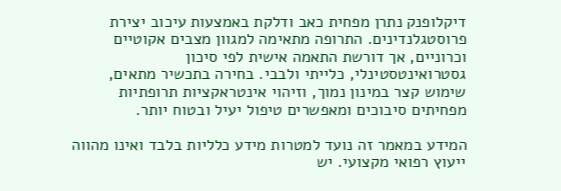דיקלופנק נתרן מפחית כאב ודלקת באמצעות עיכוב יצירת פרוסטגלנדינים. התרופה מתאימה למגוון מצבים אקוטיים וכרוניים, אך דורשת התאמה אישית לפי סיכון גסטרואינטסטינלי, כלייתי ולבבי. בחירה בתכשיר מתאים, שימוש קצר במינון נמוך, וזיהוי אינטראקציות תרופתיות מפחיתים סיבוכים ומאפשרים טיפול יעיל ובטוח יותר.

המידע במאמר זה נועד למטרות מידע כלליות בלבד ואינו מהווה ייעוץ רפואי מקצועי. יש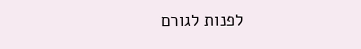לפנות לגורם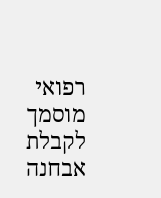רפואי מוסמך לקבלת אבחנה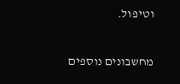וטיפול.

מחשבונים נוספים